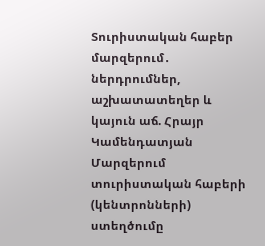Տուրիստական հաբեր մարզերում․ ներդրումներ, աշխատատեղեր և կայուն աճ. Հրայր Կամենդատյան
Մարզերում տուրիստական հաբերի (կենտրոնների) ստեղծումը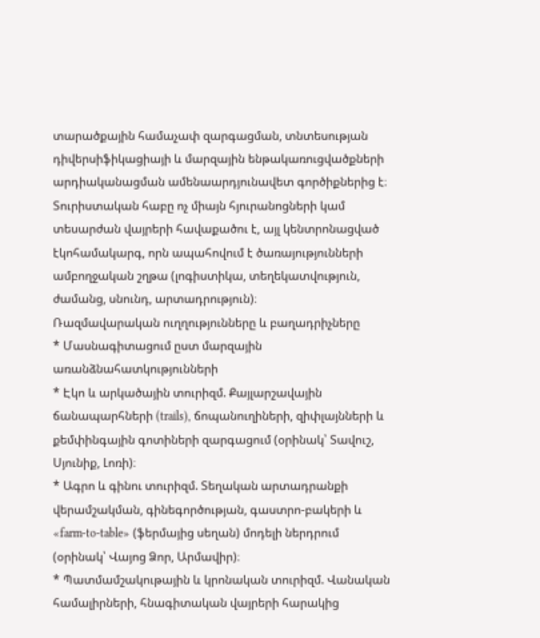տարածքային համաչափ զարգացման, տնտեսության դիվերսիֆիկացիայի և մարզային ենթակառուցվածքների արդիականացման ամենաարդյունավետ գործիքներից է։ Տուրիստական հաբը ոչ միայն հյուրանոցների կամ տեսարժան վայրերի հավաքածու է, այլ կենտրոնացված էկոհամակարգ, որն ապահովում է ծառայությունների ամբողջական շղթա (լոգիստիկա, տեղեկատվություն, ժամանց, սնունդ, արտադրություն)։
Ռազմավարական ուղղությունները և բաղադրիչները
* Մասնագիտացում ըստ մարզային առանձնահատկությունների
* Էկո և արկածային տուրիզմ. Քայլարշավային ճանապարհների (trails), ճոպանուղիների, զիփլայնների և քեմփինգային գոտիների զարգացում (օրինակ՝ Տավուշ, Սյունիք, Լոռի)։
* Ագրո և գինու տուրիզմ. Տեղական արտադրանքի վերամշակման, գինեգործության, գաստրո-բակերի և «farm-to-table» (ֆերմայից սեղան) մոդելի ներդրում (օրինակ՝ Վայոց Ձոր, Արմավիր)։
* Պատմամշակութային և կրոնական տուրիզմ. Վանական համալիրների, հնագիտական վայրերի հարակից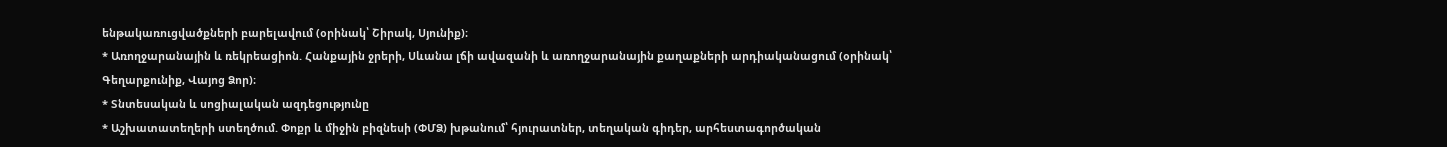ենթակառուցվածքների բարելավում (օրինակ՝ Շիրակ, Սյունիք)։
* Առողջարանային և ռեկրեացիոն. Հանքային ջրերի, Սևանա լճի ավազանի և առողջարանային քաղաքների արդիականացում (օրինակ՝ Գեղարքունիք, Վայոց Ձոր)։
* Տնտեսական և սոցիալական ազդեցությունը
* Աշխատատեղերի ստեղծում. Փոքր և միջին բիզնեսի (ՓՄՁ) խթանում՝ հյուրատներ, տեղական գիդեր, արհեստագործական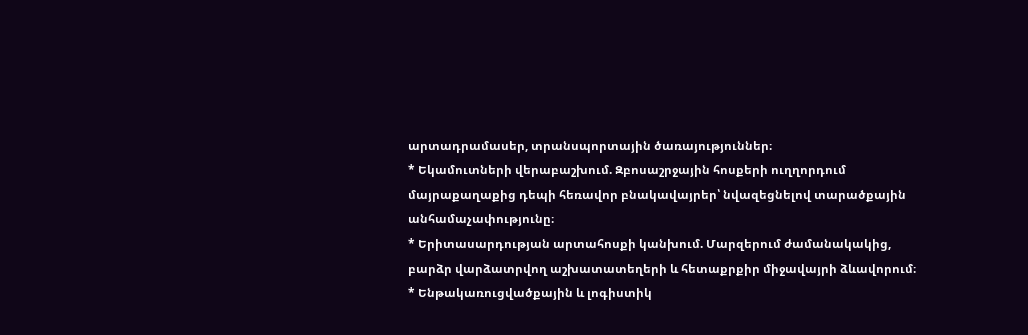արտադրամասեր, տրանսպորտային ծառայություններ։
* Եկամուտների վերաբաշխում. Զբոսաշրջային հոսքերի ուղղորդում մայրաքաղաքից դեպի հեռավոր բնակավայրեր՝ նվազեցնելով տարածքային անհամաչափությունը։
* Երիտասարդության արտահոսքի կանխում. Մարզերում ժամանակակից, բարձր վարձատրվող աշխատատեղերի և հետաքրքիր միջավայրի ձևավորում։
* Ենթակառուցվածքային և լոգիստիկ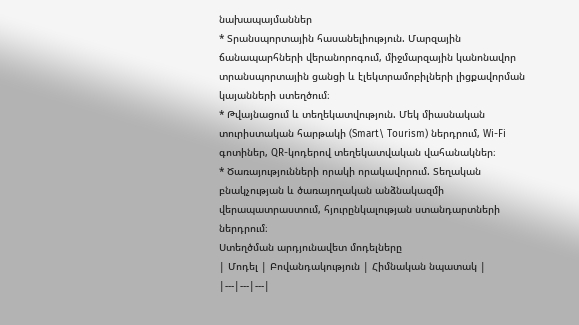նախապայմաններ
* Տրանսպորտային հասանելիություն. Մարզային ճանապարհների վերանորոգում, միջմարզային կանոնավոր տրանսպորտային ցանցի և էլեկտրամոբիլների լիցքավորման կայանների ստեղծում։
* Թվայնացում և տեղեկատվություն. Մեկ միասնական տուրիստական հարթակի (Smart\ Tourism) ներդրում, Wi-Fi գոտիներ, QR-կոդերով տեղեկատվական վահանակներ։
* Ծառայությունների որակի որակավորում. Տեղական բնակչության և ծառայողական անձնակազմի վերապատրաստում, հյուրընկալության ստանդարտների ներդրում։
Ստեղծման արդյունավետ մոդելները
| Մոդել | Բովանդակություն | Հիմնական նպատակ |
|---|---|---|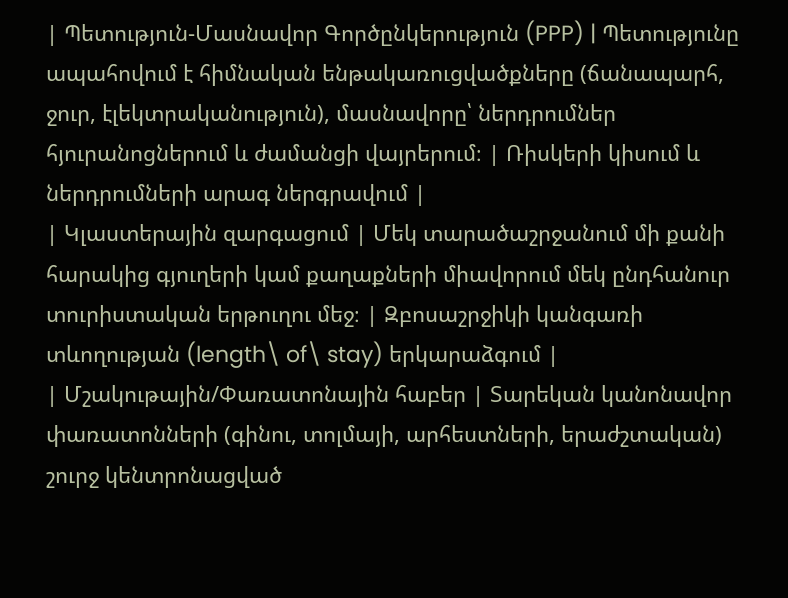| Պետություն-Մասնավոր Գործընկերություն (PPP) | Պետությունը ապահովում է հիմնական ենթակառուցվածքները (ճանապարհ, ջուր, էլեկտրականություն), մասնավորը՝ ներդրումներ հյուրանոցներում և ժամանցի վայրերում։ | Ռիսկերի կիսում և ներդրումների արագ ներգրավում |
| Կլաստերային զարգացում | Մեկ տարածաշրջանում մի քանի հարակից գյուղերի կամ քաղաքների միավորում մեկ ընդհանուր տուրիստական երթուղու մեջ։ | Զբոսաշրջիկի կանգառի տևողության (length\ of\ stay) երկարաձգում |
| Մշակութային/Փառատոնային հաբեր | Տարեկան կանոնավոր փառատոնների (գինու, տոլմայի, արհեստների, երաժշտական) շուրջ կենտրոնացված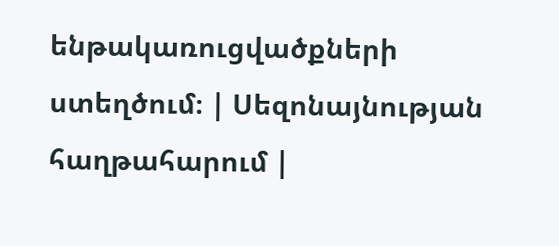ենթակառուցվածքների ստեղծում։ | Սեզոնայնության հաղթահարում |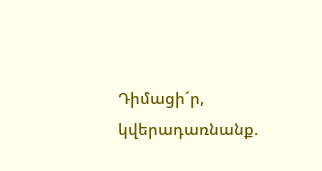Դիմացի´ր, կվերադառնանք.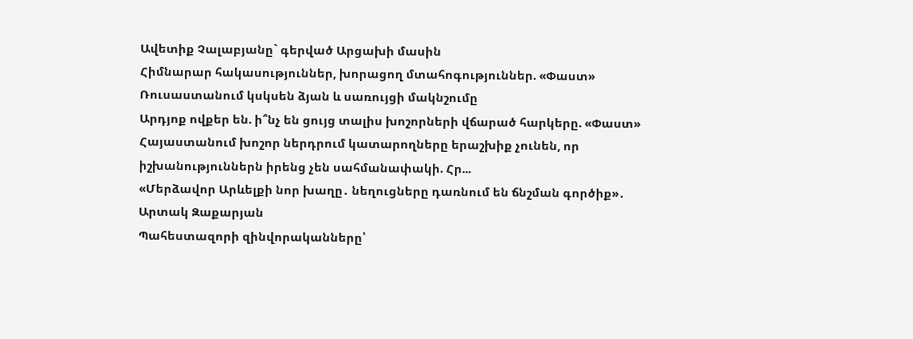Ավետիք Չալաբյանը` գերված Արցախի մասին
Հիմնարար հակասություններ, խորացող մտահոգություններ. «Փաստ»
Ռուսաստանում կսկսեն ձյան և սառույցի մակնշումը
Արդյոք ովքեր են. ի՞նչ են ցույց տալիս խոշորների վճարած հարկերը. «Փաստ»
Հայաստանում խոշոր ներդրում կատարողները երաշխիք չունեն, որ իշխանություններն իրենց չեն սահմանափակի. Հր...
«Մերձավոր Արևելքի նոր խաղը․ նեղուցները դառնում են ճնշման գործիք»․ Արտակ Զաքարյան
Պահեստազորի զինվորականները՝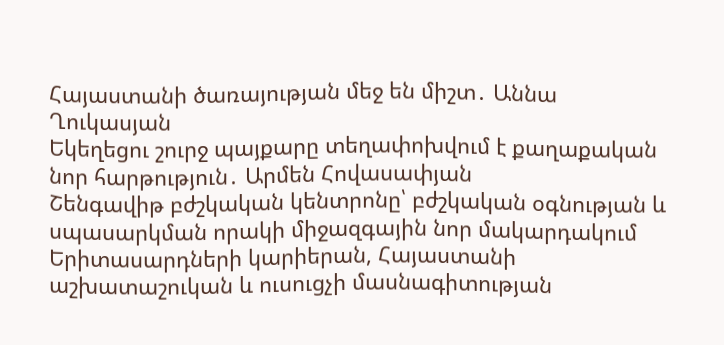Հայաստանի ծառայության մեջ են միշտ․ Աննա Ղուկասյան
Եկեղեցու շուրջ պայքարը տեղափոխվում է քաղաքական նոր հարթություն․ Արմեն Հովասափյան
Շենգավիթ բժշկական կենտրոնը՝ բժշկական օգնության և սպասարկման որակի միջազգային նոր մակարդակում
Երիտասարդների կարիերան, Հայաստանի աշխատաշուկան և ուսուցչի մասնագիտության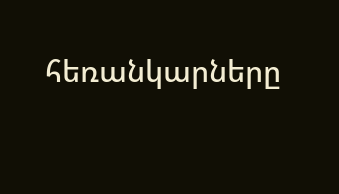հեռանկարները